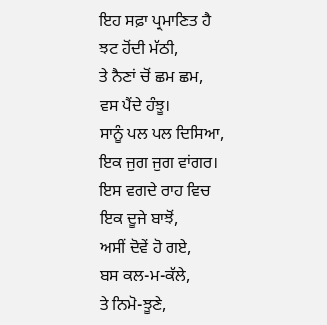ਇਹ ਸਫ਼ਾ ਪ੍ਰਮਾਣਿਤ ਹੈ
ਝਟ ਹੋਂਦੀ ਮੱਠੀ,
ਤੇ ਨੈਣਾਂ ਚੋਂ ਛਮ ਛਮ,
ਵਸ ਪੈਂਦੇ ਹੰਝੂ।
ਸਾਨੂੰ ਪਲ ਪਲ ਦਿਸਿਆ,
ਇਕ ਜੁਗ ਜੁਗ ਵਾਂਗਰ।
ਇਸ ਵਗਦੇ ਰਾਹ ਵਿਚ
ਇਕ ਦੂਜੇ ਬਾਝੋਂ,
ਅਸੀਂ ਦੋਵੇਂ ਹੋ ਗਏ,
ਬਸ ਕਲ-ਮ-ਕੱਲੇ,
ਤੇ ਨਿਮੋ-ਝੂਣੇ,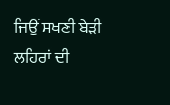ਜਿਉਂ ਸਖਣੀ ਬੇੜੀ
ਲਹਿਰਾਂ ਦੀ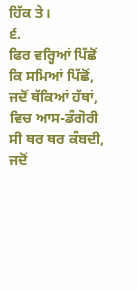ਹਿੱਕ ਤੇ।
੬.
ਫਿਰ ਵਰ੍ਹਿਆਂ ਪਿੱਛੋਂ
ਕਿ ਸਮਿਆਂ ਪਿੱਛੋਂ,
ਜਦੋਂ ਥੱਕਿਆਂ ਹੱਥਾਂ,
ਵਿਚ ਆਸ-ਡੰਗੋਰੀ
ਸੀ ਥਰ ਥਰ ਕੰਬਦੀ,
ਜਦੋਂ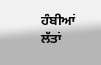ਹੰਬੀਆਂ ਲੱਤਾਂ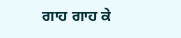ਗਾਹ ਗਾਹ ਕੇ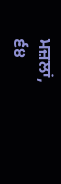ਮਜ਼ਲਾਂ,
੬੪